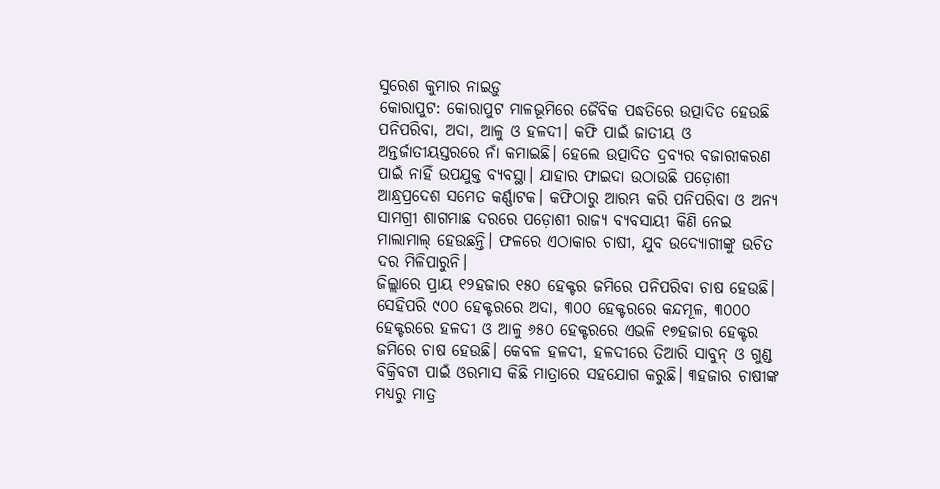ସୁରେଶ କୁମାର ନାଇଡ଼ୁ
କୋରାପୁଟ: କୋରାପୁଟ ମାଳଭୂମିରେ ଜୈବିକ ପଦ୍ଧତିରେ ଉତ୍ପାଦିତ ହେଉଛି ପନିପରିବା, ଅଦା, ଆଳୁ ଓ ହଳଦୀ। କଫି ପାଇଁ ଜାତୀୟ ଓ ଅନ୍ତର୍ଜାତୀୟସ୍ତରରେ ନାଁ କମାଇଛି। ହେଲେ ଉତ୍ପାଦିତ ଦ୍ରବ୍ୟର ବଜାରୀକରଣ ପାଇଁ ନାହିଁ ଉପଯୁକ୍ତ ବ୍ୟବସ୍ଥା। ଯାହାର ଫାଇଦା ଉଠାଉଛି ପଡ଼ୋଶୀ ଆନ୍ଧ୍ରପ୍ରଦେଶ ସମେତ କର୍ଣ୍ଣାଟକ। କଫିଠାରୁ ଆରମ୍ଭ କରି ପନିପରିବା ଓ ଅନ୍ୟ ସାମଗ୍ରୀ ଶାଗମାଛ ଦରରେ ପଡ଼ୋଶୀ ରାଜ୍ୟ ବ୍ୟବସାୟୀ କିଣି ନେଇ ମାଲାମାଲ୍ ହେଉଛନ୍ତି। ଫଳରେ ଏଠାକାର ଚାଷୀ, ଯୁବ ଉଦ୍ୟୋଗୀଙ୍କୁ ଉଚିତ ଦର ମିଳିପାରୁନି।
ଜିଲ୍ଲାରେ ପ୍ରାୟ ୧୨ହଜାର ୧୫୦ ହେକ୍ଟର ଜମିରେ ପନିପରିବା ଚାଷ ହେଉଛି। ସେହିପରି ୯୦୦ ହେକ୍ଟରରେ ଅଦା, ୩୦୦ ହେକ୍ଟରରେ କନ୍ଦମୂଳ, ୩୦୦୦ ହେକ୍ଟରରେ ହଳଦୀ ଓ ଆଳୁ ୬୫୦ ହେକ୍ଟରରେ ଏଭଳି ୧୭ହଜାର ହେକ୍ଟର ଜମିରେ ଚାଷ ହେଉଛି। କେବଳ ହଳଦୀ, ହଳଦୀରେ ତିଆରି ସାବୁନ୍ ଓ ଗୁଣ୍ଡ ବିକ୍ରିବଟା ପାଇଁ ଓରମାସ କିଛି ମାତ୍ରାରେ ସହଯୋଗ କରୁଛି। ୩ହଜାର ଚାଷୀଙ୍କ ମଧ୍ୟରୁ ମାତ୍ର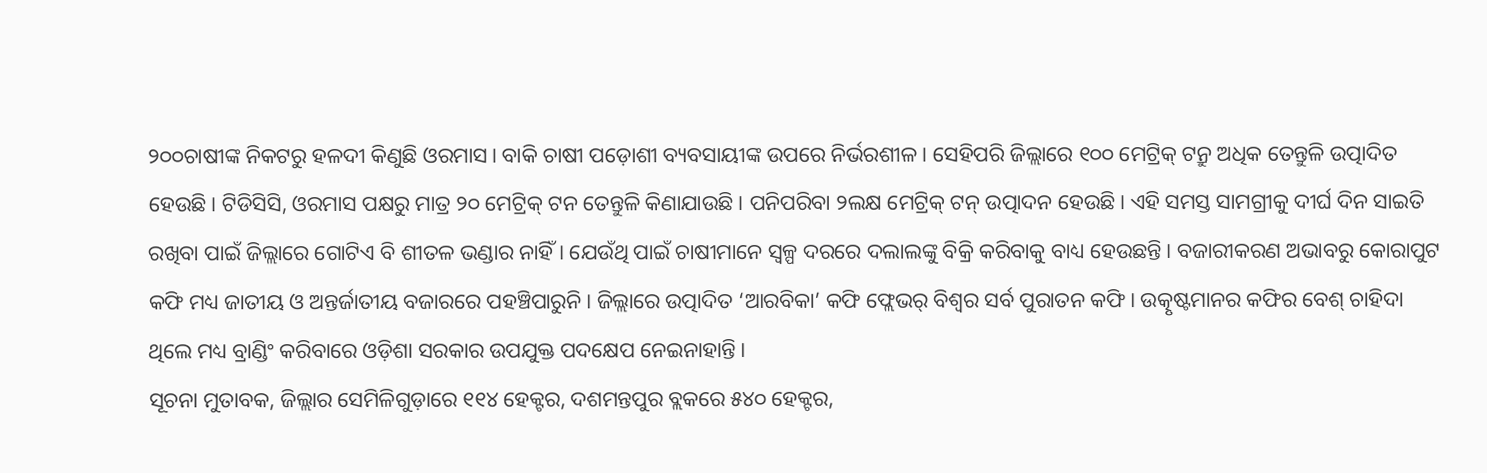୨୦୦ଚାଷୀଙ୍କ ନିକଟରୁ ହଳଦୀ କିଣୁଛି ଓରମାସ। ବାକି ଚାଷୀ ପଡ଼ୋଶୀ ବ୍ୟବସାୟୀଙ୍କ ଉପରେ ନିର୍ଭରଶୀଳ। ସେହିପରି ଜିଲ୍ଲାରେ ୧୦୦ ମେଟ୍ରିକ୍ ଟନ୍ରୁ ଅଧିକ ତେନ୍ତୁଳି ଉତ୍ପାଦିତ ହେଉଛି। ଟିଡିସିସି, ଓରମାସ ପକ୍ଷରୁ ମାତ୍ର ୨୦ ମେଟ୍ରିକ୍ ଟନ ତେନ୍ତୁଳି କିଣାଯାଉଛି। ପନିପରିବା ୨ଲକ୍ଷ ମେଟ୍ରିକ୍ ଟନ୍ ଉତ୍ପାଦନ ହେଉଛି। ଏହି ସମସ୍ତ ସାମଗ୍ରୀକୁ ଦୀର୍ଘ ଦିନ ସାଇତି ରଖିବା ପାଇଁ ଜିଲ୍ଲାରେ ଗୋଟିଏ ବି ଶୀତଳ ଭଣ୍ଡାର ନାହିଁ। ଯେଉଁଥି ପାଇଁ ଚାଷୀମାନେ ସ୍ବଳ୍ପ ଦରରେ ଦଲାଲଙ୍କୁ ବିକ୍ରି କରିବାକୁ ବାଧ୍ୟ ହେଉଛନ୍ତି। ବଜାରୀକରଣ ଅଭାବରୁ କୋରାପୁଟ କଫି ମଧ୍ୟ ଜାତୀୟ ଓ ଅନ୍ତର୍ଜାତୀୟ ବଜାରରେ ପହଞ୍ଚିପାରୁନି। ଜିଲ୍ଲାରେ ଉତ୍ପାଦିତ ‘ଆରବିକା’ କଫି ଫ୍ଲେଭର୍ ବିଶ୍ବର ସର୍ବ ପୁରାତନ କଫି। ଉତ୍କୃଷ୍ଟମାନର କଫିର ବେଶ୍ ଚାହିଦା ଥିଲେ ମଧ୍ୟ ବ୍ରାଣ୍ଡିଂ କରିବାରେ ଓଡ଼ିଶା ସରକାର ଉପଯୁକ୍ତ ପଦକ୍ଷେପ ନେଇନାହାନ୍ତି।
ସୂଚନା ମୁତାବକ, ଜିଲ୍ଲାର ସେମିଳିଗୁଡ଼ାରେ ୧୧୪ ହେକ୍ଟର, ଦଶମନ୍ତପୁର ବ୍ଲକରେ ୫୪୦ ହେକ୍ଟର,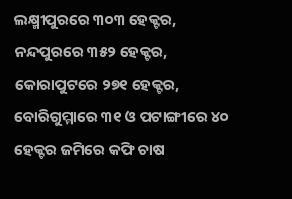ଲକ୍ଷ୍ମୀପୁରରେ ୩୦୩ ହେକ୍ଟର, ନନ୍ଦପୁରରେ ୩୫୨ ହେକ୍ଟର, କୋରାପୁଟରେ ୨୭୧ ହେକ୍ଟର, ବୋରିଗୁମ୍ମାରେ ୩୧ ଓ ପଟାଙ୍ଗୀରେ ୪୦ ହେକ୍ଟର ଜମିରେ କଫି ଚାଷ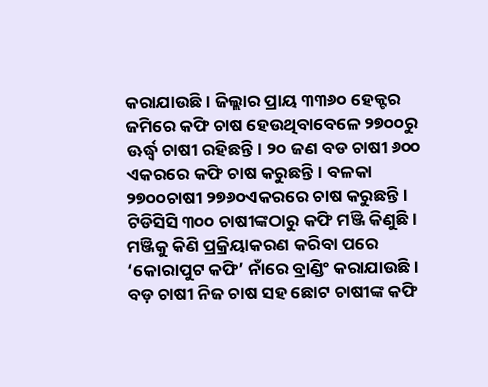କରାଯାଉଛି। ଜିଲ୍ଲାର ପ୍ରାୟ ୩୩୬୦ ହେକ୍ଟର ଜମିରେ କଫି ଚାଷ ହେଉଥିବାବେଳେ ୨୭୦୦ରୁ ଊର୍ଦ୍ଧ୍ବ ଚାଷୀ ରହିଛନ୍ତି। ୨୦ ଜଣ ବଡ ଚାଷୀ ୬୦୦ ଏକରରେ କଫି ଚାଷ କରୁଛନ୍ତି। ବଳକା ୨୭୦୦ଚାଷୀ ୨୭୬୦ଏକରରେ ଚାଷ କରୁଛନ୍ତି। ଟିଡିସିସି ୩୦୦ ଚାଷୀଙ୍କଠାରୁ କଫି ମଞ୍ଜି କିଣୁଛି। ମଞ୍ଜିକୁ କିଣି ପ୍ରକ୍ରିୟାକରଣ କରିବା ପରେ ‘କୋରାପୁଟ କଫି’ ନାଁରେ ବ୍ରାଣ୍ଡିଂ କରାଯାଉଛି। ବଡ଼ ଚାଷୀ ନିଜ ଚାଷ ସହ ଛୋଟ ଚାଷୀଙ୍କ କଫି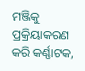ମଞ୍ଜିକୁ ପ୍ରକ୍ରିୟାକରଣ କରି କର୍ଣ୍ଣାଟକ,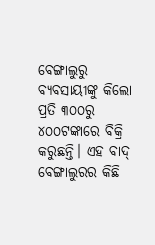ବେଙ୍ଗାଲୁରୁ ବ୍ୟବସାୟୀଙ୍କୁ କିଲୋ ପ୍ରତି ୩୦୦ରୁ ୪୦୦ଟଙ୍କାରେ ବିକ୍ରି କରୁଛନ୍ତି। ଏହ ବାଦ୍ ବେଙ୍ଗାଲୁରର କିଛି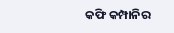କଫି କମ୍ପାନିର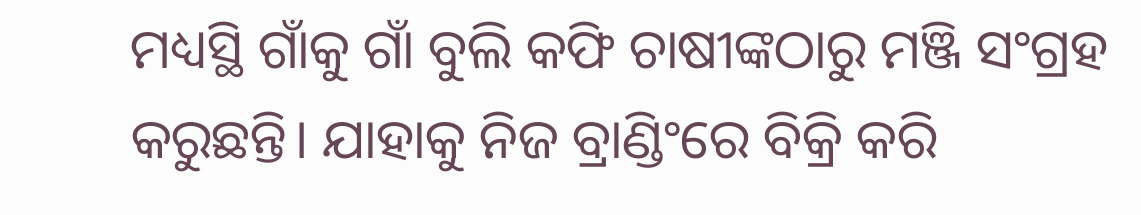ମଧ୍ୟସ୍ଥି ଗାଁକୁ ଗାଁ ବୁଲି କଫି ଚାଷୀଙ୍କଠାରୁ ମଞ୍ଜି ସଂଗ୍ରହ କରୁଛନ୍ତି। ଯାହାକୁ ନିଜ ବ୍ରାଣ୍ଡିଂରେ ବିକ୍ରି କରି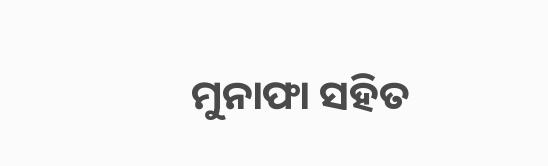ମୁନାଫା ସହିତ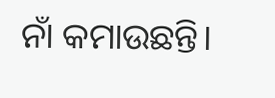ନାଁ କମାଉଛନ୍ତି।